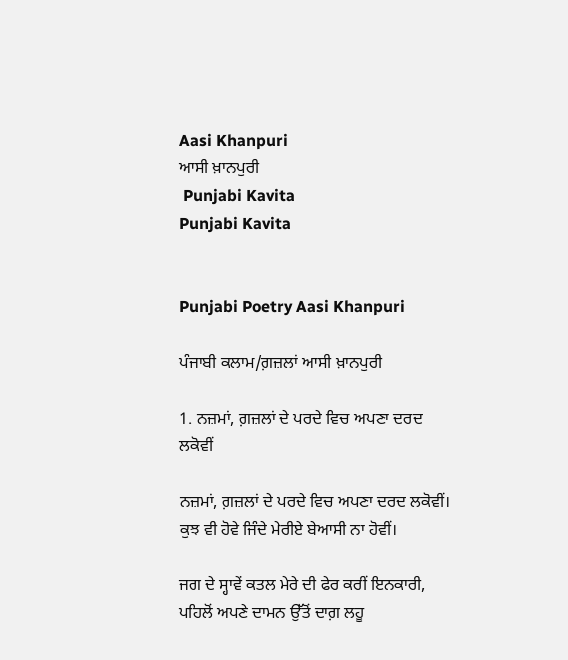Aasi Khanpuri
ਆਸੀ ਖ਼ਾਨਪੁਰੀ
 Punjabi Kavita
Punjabi Kavita


Punjabi Poetry Aasi Khanpuri

ਪੰਜਾਬੀ ਕਲਾਮ/ਗ਼ਜ਼ਲਾਂ ਆਸੀ ਖ਼ਾਨਪੁਰੀ

1. ਨਜ਼ਮਾਂ, ਗ਼ਜ਼ਲਾਂ ਦੇ ਪਰਦੇ ਵਿਚ ਅਪਣਾ ਦਰਦ ਲਕੋਵੀਂ

ਨਜ਼ਮਾਂ, ਗ਼ਜ਼ਲਾਂ ਦੇ ਪਰਦੇ ਵਿਚ ਅਪਣਾ ਦਰਦ ਲਕੋਵੀਂ।
ਕੁਝ ਵੀ ਹੋਵੇ ਜਿੰਦੇ ਮੇਰੀਏ ਬੇਆਸੀ ਨਾ ਹੋਵੀਂ।

ਜਗ ਦੇ ਸ੍ਹਾਵੇਂ ਕਤਲ ਮੇਰੇ ਦੀ ਫੇਰ ਕਰੀਂ ਇਨਕਾਰੀ,
ਪਹਿਲੋਂ ਅਪਣੇ ਦਾਮਨ ਉੱਤੋਂ ਦਾਗ਼ ਲਹੂ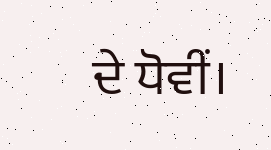ਦੇ ਧੋਵੀਂ।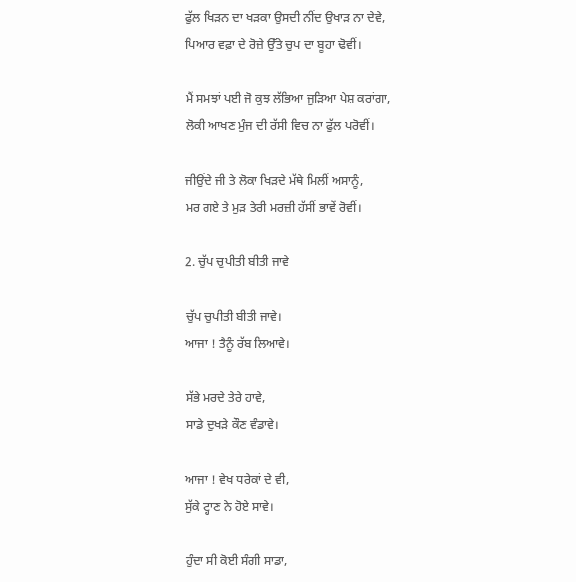ਫੁੱਲ ਖਿੜਨ ਦਾ ਖੜਕਾ ਉਸਦੀ ਨੀਂਦ ਉਖਾੜ ਨਾ ਦੇਵੇ,
ਪਿਆਰ ਵਫ਼ਾ ਦੇ ਰੋਜ਼ੇ ਉੱਤੇ ਚੁਪ ਦਾ ਬੂਹਾ ਢੋਵੀਂ।

ਮੈਂ ਸਮਝਾਂ ਪਈ ਜੋ ਕੁਝ ਲੱਭਿਆ ਜੁੜਿਆ ਪੇਸ਼ ਕਰਾਂਗਾ,
ਲੋਕੀ ਆਖਣ ਮੁੰਜ ਦੀ ਰੱਸੀ ਵਿਚ ਨਾ ਫੁੱਲ ਪਰੋਵੀਂ।

ਜੀਉਂਦੇ ਜੀ ਤੇ ਲੋਕਾ ਖਿੜਦੇ ਮੱਥੇ ਮਿਲੀਂ ਅਸਾਨੂੰ,
ਮਰ ਗਏ ਤੇ ਮੁੜ ਤੇਰੀ ਮਰਜ਼ੀ ਹੱਸੀਂ ਭਾਵੇਂ ਰੋਵੀਂ।

2. ਚੁੱਪ ਚੁਪੀਤੀ ਬੀਤੀ ਜਾਵੇ

ਚੁੱਪ ਚੁਪੀਤੀ ਬੀਤੀ ਜਾਵੇ।
ਆਜਾ ! ਤੈਨੂੰ ਰੱਬ ਲਿਆਵੇ।

ਸੱਭੇ ਮਰਦੇ ਤੇਰੇ ਹਾਵੇ,
ਸਾਡੇ ਦੁਖੜੇ ਕੌਣ ਵੰਡਾਵੇ।

ਆਜਾ ! ਵੇਖ ਧਰੇਕਾਂ ਦੇ ਵੀ,
ਸੁੱਕੇ ਟ੍ਹਾਣ ਨੇ ਹੋਏ ਸਾਵੇ।

ਹੁੰਦਾ ਸੀ ਕੋਈ ਸੰਗੀ ਸਾਡਾ,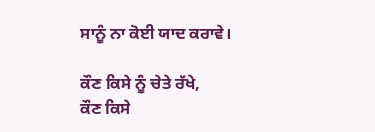ਸਾਨੂੰ ਨਾ ਕੋਈ ਯਾਦ ਕਰਾਵੇ।

ਕੌਣ ਕਿਸੇ ਨੂੰ ਚੇਤੇ ਰੱਖੇ,
ਕੌਣ ਕਿਸੇ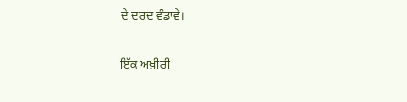ਦੇ ਦਰਦ ਵੰਡਾਵੇ।

ਇੱਕ ਅਖ਼ੀਰੀ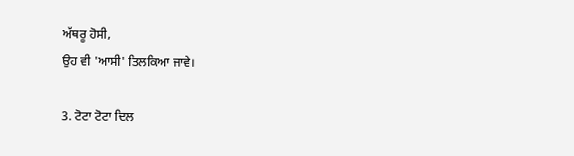ਅੱਥਰੂ ਹੋਸੀ,
ਉਹ ਵੀ 'ਆਸੀ' ਤਿਲਕਿਆ ਜਾਵੇ।

3. ਟੋਟਾ ਟੋਟਾ ਦਿਲ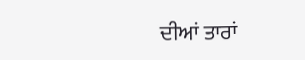ਦੀਆਂ ਤਾਰਾਂ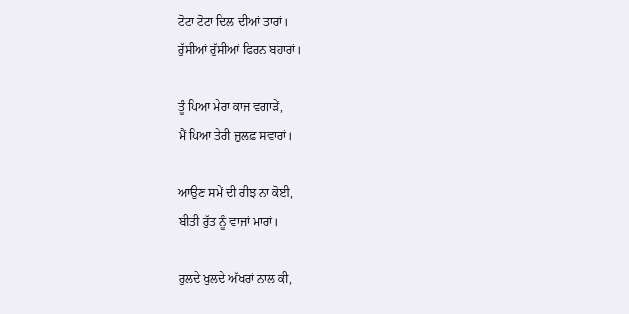ਟੋਟਾ ਟੋਟਾ ਦਿਲ ਦੀਆਂ ਤਾਰਾਂ।
ਰੁੱਸੀਆਂ ਰੁੱਸੀਆਂ ਫਿਰਨ ਬਹਾਰਾਂ।

ਤੂੰ ਪਿਆ ਮੇਰਾ ਕਾਜ ਵਗਾੜੇਂ,
ਮੈਂ ਪਿਆ ਤੇਰੀ ਜ਼ੁਲਫ਼ ਸਵਾਰਾਂ।

ਆਉਣ ਸਮੇਂ ਦੀ ਰੀਝ ਨਾ ਕੋਈ,
ਬੀਤੀ ਰੁੱਤ ਨੂੰ ਵਾਜਾਂ ਮਾਰਾਂ।

ਰੁਲਦੇ ਖੁਲਦੇ ਅੱਖਰਾਂ ਨਾਲ ਕੀ,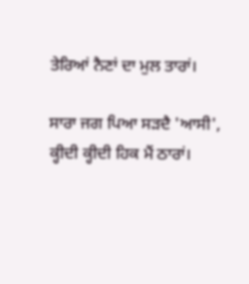ਤੇਰਿਆਂ ਨੈਣਾਂ ਦਾ ਮੁਲ ਤਾਰਾਂ।

ਸਾਰਾ ਜਗ ਪਿਆ ਸੜਦੈ 'ਆਸੀ',
ਕ੍ਹੀਦੀ ਕ੍ਹੀਦੀ ਹਿਕ ਮੈਂ ਠਾਰਾਂ।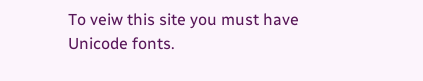To veiw this site you must have Unicode fonts.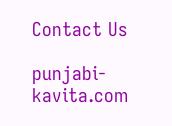Contact Us

punjabi-kavita.com